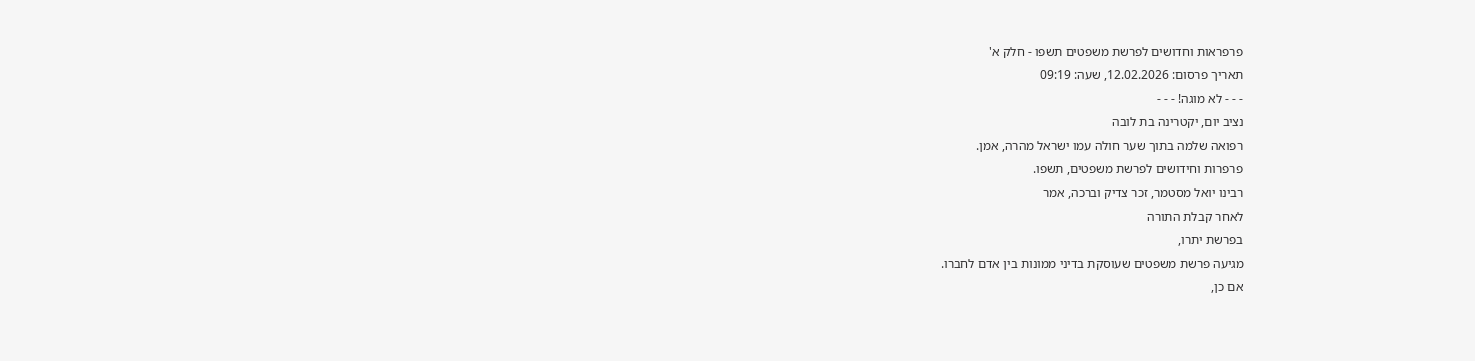פרפראות וחדושים לפרשת משפטים תשפו - חלק א'
תאריך פרסום: 12.02.2026, שעה: 09:19
- - - לא מוגה! - - -
נציב יום, יקטרינה בת לובה
רפואה שלמה בתוך שער חולה עמו ישראל מהרה, אמן.
פרפרות וחידושים לפרשת משפטים, תשפו.
רבינו יואל מסטמר, זכר צדיק וברכה, אמר
לאחר קבלת התורה
בפרשת יתרו,
מגיעה פרשת משפטים שעוסקת בדיני ממונות בין אדם לחברו.
אם כן,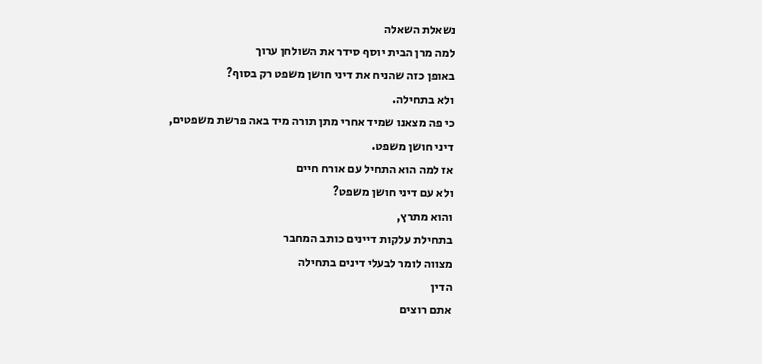נשאלת השאלה
למה מרן הבית יוסף סידר את השולחן ערוך
באופן כזה שהניח את דיני חושן משפט רק בסוף?
ולא בתחילה.
כי פה מצאנו שמיד אחרי מתן תורה מיד באה פרשת משפטים,
דיני חושן משפט.
אז למה הוא התחיל עם אורח חיים
ולא עם דיני חושן משפט?
והוא מתרץ,
בתחילת עלקות דיינים כותב המחבר
מצווה לומר לבעלי דינים בתחילה
הדין
אתם רוצים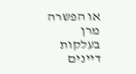או הפשרה
מרן
בעלקות דיינים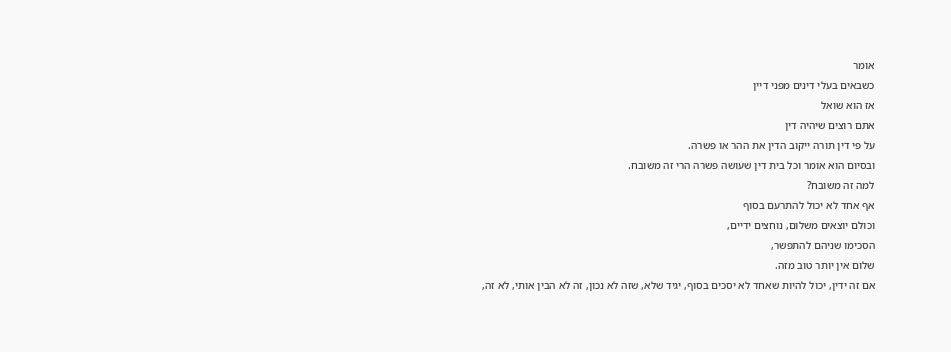אומר
כשבאים בעלי דינים מפני דיין
אז הוא שואל
אתם רוצים שיהיה דין
על פי דין תורה ייקוב הדין את ההר או פשרה.
ובסיום הוא אומר וכל בית דין שעושה פשרה הרי זה משובח.
למה זה משובח?
אף אחד לא יכול להתרעם בסוף
וכולם יוצאים משלום, נוחצים ידיים,
הסכימו שניהם להתפשר,
שלום אין יותר טוב מזה.
אם זה ידין, יכול להיות שאחד לא יסכים בסוף, יגיד שלא, שזה לא נכון, זה לא הבין אותי, לא זה,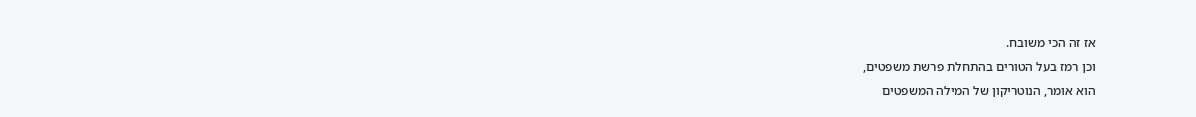אז זה הכי משובח.
וכן רמז בעל הטורים בהתחלת פרשת משפטים,
הוא אומר, הנוטריקון של המילה המשפטים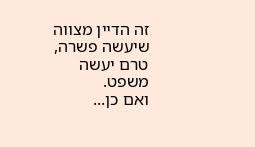זה הדיין מצווה שיעשה פשרה,
טרם יעשה משפט.
ואם כן...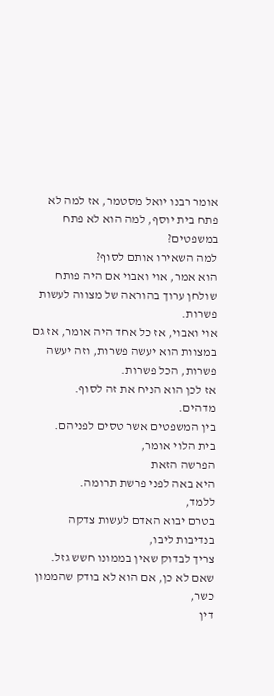אומר רבנו יואל מסטמר, אז למה לא פתח בית יוסף, למה הוא לא פתח במשפטים?
למה השאירו אותם לסוף?
הוא אמר, אוי ואבוי אם היה פותח שולחן ערוך בהוראה של מצווה לעשות פשרות.
אוי ואבוי, אז כל אחד היה אומר, אז גם במצוות הוא יעשה פשרות, וזה יעשה פשרות, הכל פשרות.
אז לכן הוא הניח את זה לסוף.
מדהים.
בין המשפטים אשר טסים לפניהם.
בית הלוי אומר,
הפרשה הזאת
היא באה לפני פרשת תרומה.
ללמד,
בטרם יבוא האדם לעשות צדקה
בנדיבות ליבו,
צריך לבדוק שאין בממונו חשש גזל.
שאם לא כן, אם הוא לא בודק שהממון כשר,
דין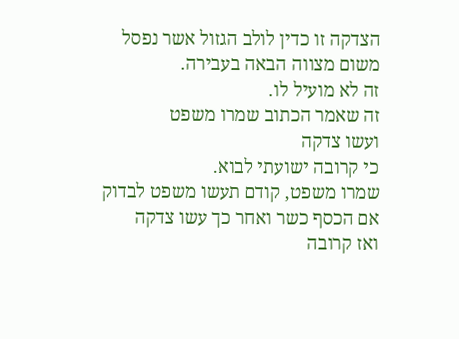הצדקה זו כדין לולב הגזול אשר נפסל משום מצווה הבאה בעבירה.
זה לא מועיל לו.
זה שאמר הכתוב שמרו משפט
ועשו צדקה
כי קרובה ישועתי לבוא.
שמרו משפט, קודם תעשו משפט לבדוק
אם הכסף כשר ואחר כך עשו צדקה
ואז קרובה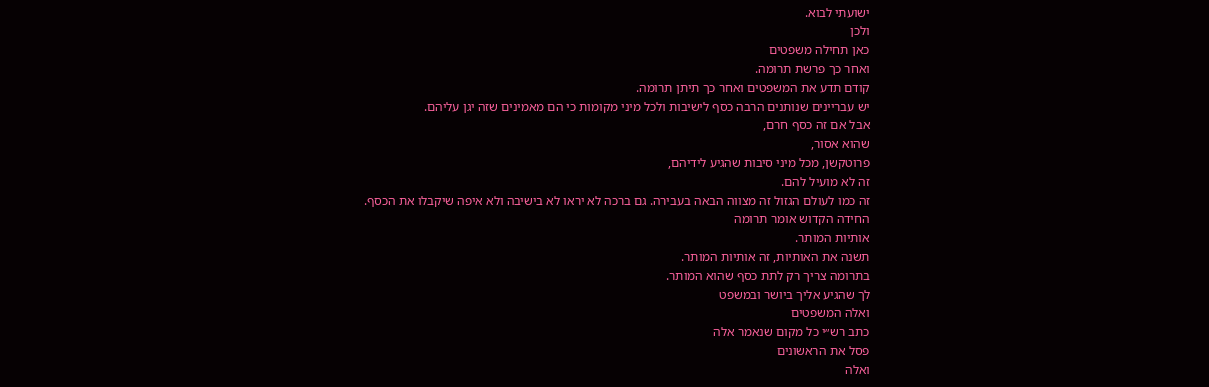ישועתי לבוא.
ולכן
כאן תחילה משפטים
ואחר כך פרשת תרומה.
קודם תדע את המשפטים ואחר כך תיתן תרומה.
יש עבריינים שנותנים הרבה כסף לישיבות ולכל מיני מקומות כי הם מאמינים שזה יגן עליהם.
אבל אם זה כסף חרם,
שהוא אסור,
פרוטקשן, מכל מיני סיבות שהגיע לידיהם,
זה לא מועיל להם.
זה כמו לעולם הגזול זה מצווה הבאה בעבירה. גם ברכה לא יראו לא בישיבה ולא איפה שיקבלו את הכסף.
החידה הקדוש אומר תרומה
אותיות המותר.
תשנה את האותיות, זה אותיות המותר.
בתרומה צריך רק לתת כסף שהוא המותר.
לך שהגיע אליך ביושר ובמשפט
ואלה המשפטים
כתב רש״י כל מקום שנאמר אלה
פסל את הראשונים
ואלה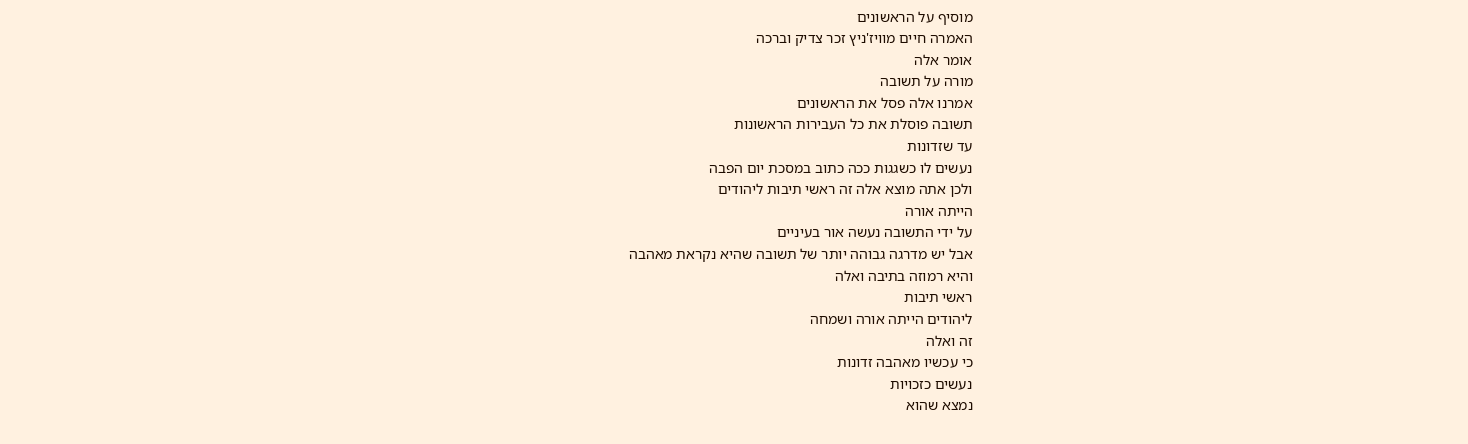מוסיף על הראשונים
האמרה חיים מוויז'ניץ זכר צדיק וברכה
אומר אלה
מורה על תשובה
אמרנו אלה פסל את הראשונים
תשובה פוסלת את כל העבירות הראשונות
עד שזדונות
נעשים לו כשגגות ככה כתוב במסכת יום הפבה
ולכן אתה מוצא אלה זה ראשי תיבות ליהודים
הייתה אורה
על ידי התשובה נעשה אור בעיניים
אבל יש מדרגה גבוהה יותר של תשובה שהיא נקראת מאהבה
והיא רמוזה בתיבה ואלה
ראשי תיבות
ליהודים הייתה אורה ושמחה
זה ואלה
כי עכשיו מאהבה זדונות
נעשים כזכויות
נמצא שהוא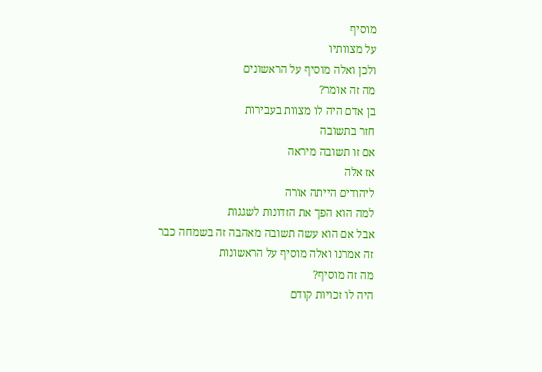מוסיף
על מצוותיו
ולכן ואלה מוסיף על הראשונים
מה זה אומר?
בן אדם היה לו מצוות בעבירות
חזר בתשובה
אם זו תשובה מיראה
אז אלה
ליהודים הייתה אורה
למה הוא הפך את הזדונות לשגגות
אבל אם הוא עשה תשובה מאהבה זה בשמחה כבר
זה אמרנו ואלה מוסיף על הראשונות
מה זה מוסיף?
היה לו זכויות קודם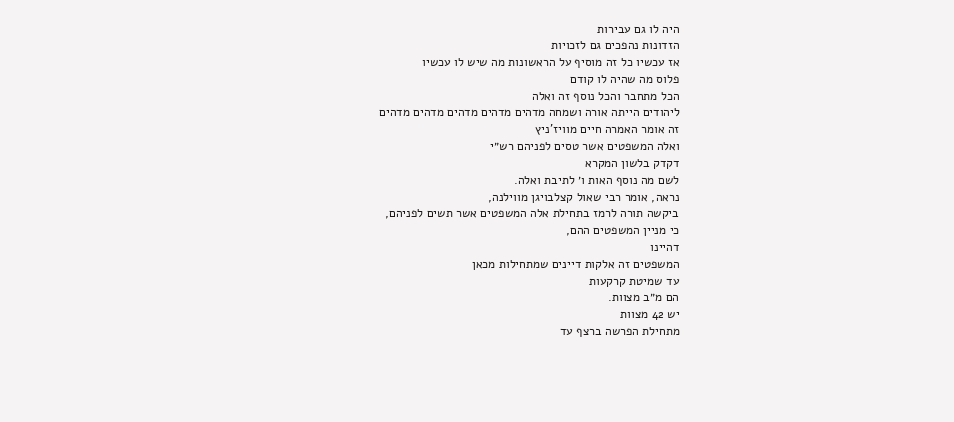היה לו גם עבירות
הזדונות נהפכים גם לזכויות
אז עכשיו כל זה מוסיף על הראשונות מה שיש לו עכשיו
פלוס מה שהיה לו קודם
הכל מתחבר והכל נוסף זה ואלה
ליהודים הייתה אורה ושמחה מדהים מדהים מדהים מדהים מדהים
זה אומר האמרה חיים מוויז'ניץ
ואלה המשפטים אשר טסים לפניהם רש״י
דקדק בלשון המקרא
לשם מה נוסף האות ו׳ לתיבת ואלה.
נראה, אומר רבי שאול קצלבויגן מווילנה,
ביקשה תורה לרמז בתחילת אלה המשפטים אשר תשים לפניהם,
כי מניין המשפטים ההם,
דהיינו
המשפטים זה אלקות דיינים שמתחילות מכאן
עד שמיטת קרקעות
הם מ״ב מצוות.
יש 42 מצוות
מתחילת הפרשה ברצף עד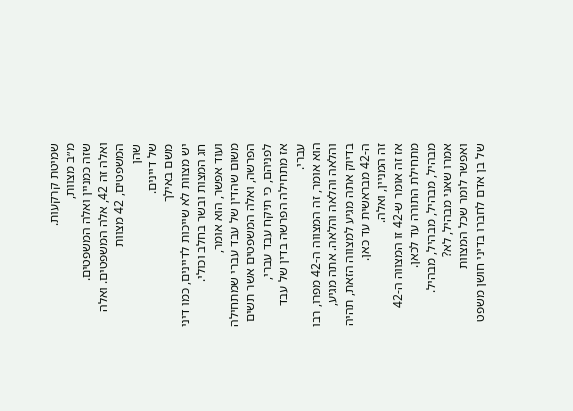שמיטת קרקעות.
מ״ב מצוות,
שזה כמניין ואלה המשפטים.
ואלה זה 42, אלה המשפטים. ואלה המשפטים, 42 מצוות
שהן
של דיינים.
משם באילך
יש מצוות לא שייכות לדיינים, כמו דיני חג המצות ובשר בחלב וכולי.
ועוד אפשר, הוא אומר,
משום שהדין של עבד עברי שמתחילה הפרשה, ואלה המשפטים אשר תשים לפניהם, כי תיקח עבד עברי,
אז מתחילה הפרשה בדין של עבד עברי.
הוא אומר, זה המצווה ה-42 מפרו, רבו והלאה והלאה והלאה. אתה מגיע,
בדיוק אתה מגיע למצווה הזאת, תהיה ה-42 מבראשית עד כאן.
זה המניין, ואלה.
אז זה אומר ש-42 זו המצווה ה-42 מתחילת התורה עד לכאן.
מבהיל, מבהיל, מבהיל, מבהיל.
אמרו שאני מבהיל, לא?
ואפשר לומר שכל המצוות
של בן אדם לחברו בדיני חושן משפט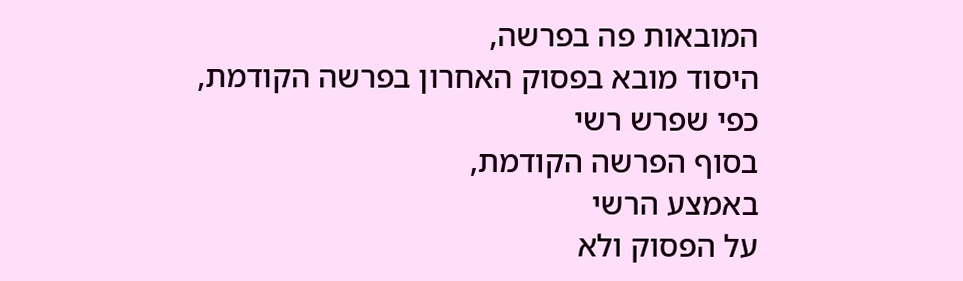המובאות פה בפרשה,
היסוד מובא בפסוק האחרון בפרשה הקודמת,
כפי שפרש רשי
בסוף הפרשה הקודמת,
באמצע הרשי
על הפסוק ולא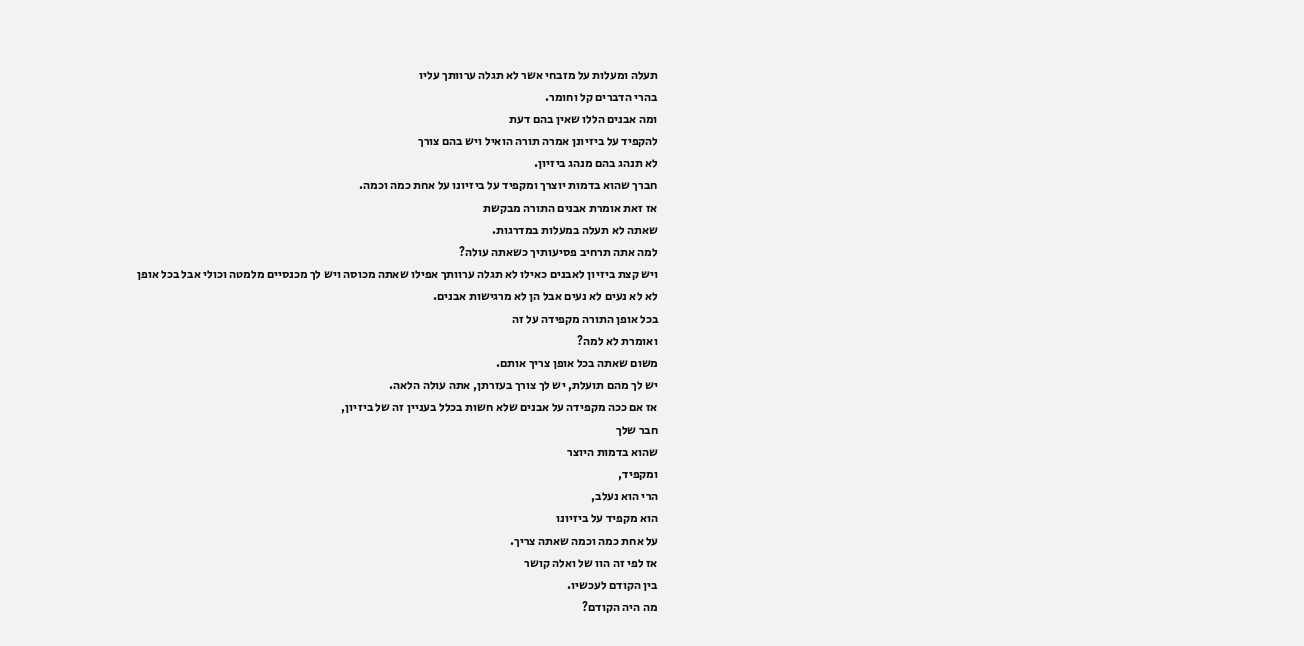תעלה ומעלות על מזבחי אשר לא תגלה ערוותך עליו
בהרי הדברים קל וחומר.
ומה אבנים הללו שאין בהם דעת
להקפיד על ביזיונן אמרה תורה הואיל ויש בהם צורך
לא תנהג בהם מנהג ביזיון.
חברך שהוא בדמות יוצרך ומקפיד על ביזיונו על אחת כמה וכמה.
אז זאת אומרת אבנים התורה מבקשת
שאתה לא תעלה במעלות במדרגות.
למה אתה תרחיב פסיעותיך כשאתה עולה?
ויש קצת ביזיון לאבנים כאילו לא תגלה ערוותך אפילו שאתה מכוסה ויש לך מכנסיים מלמטה וכולי אבל בכל אופן
לא לא נעים לא נעים אבל הן לא מרגישות אבנים.
בכל אופן התורה מקפידה על זה
ואומרת לא למה?
משום שאתה בכל אופן צריך אותם.
יש לך מהם תועלת, יש לך צורך בעזרתן, אתה עולה הלאה.
אז אם ככה מקפידה על אבנים שלא חשות בכלל בעניין זה של ביזיון,
חבר שלך
שהוא בדמות היוצר
ומקפיד,
הרי הוא נעלב,
הוא מקפיד על ביזיונו
על אחת כמה וכמה שאתה צריך.
אז לפי זה הוו של ואלה קושר
בין הקודם לעכשיו.
מה היה הקודם?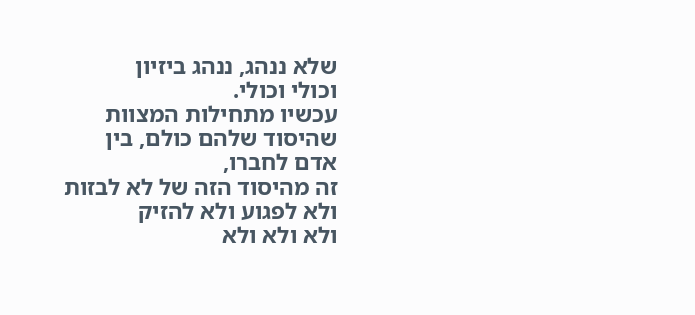שלא ננהג, ננהג ביזיון
וכולי וכולי.
עכשיו מתחילות המצוות
שהיסוד שלהם כולם, בין אדם לחברו,
זה מהיסוד הזה של לא לבזות ולא לפגוע ולא להזיק
ולא ולא ולא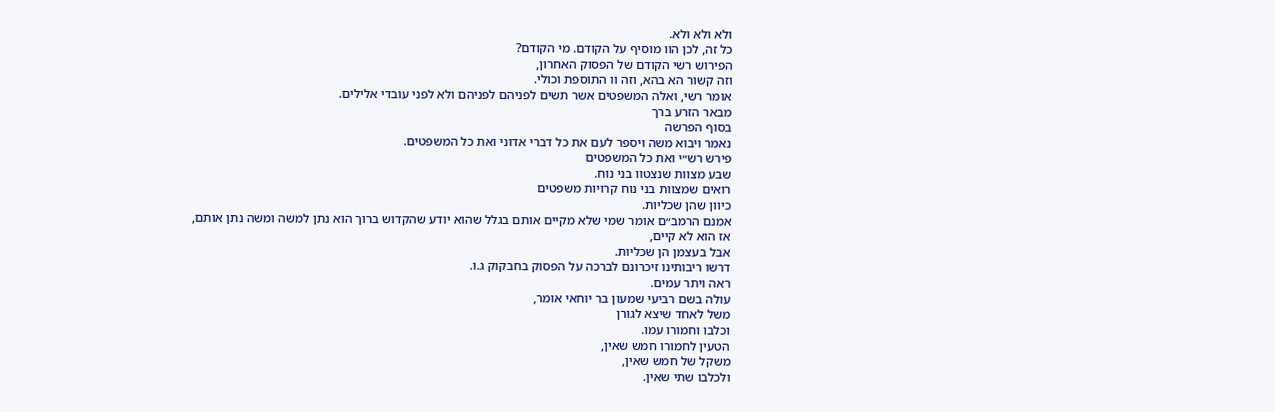ולא ולא ולא.
כל זה, לכן הוו מוסיף על הקודם. מי הקודם?
הפירוש רשי הקודם של הפסוק האחרון,
וזה קשור הא בהא, וזה וו התוספת וכולי.
אומר רשי, ואלה המשפטים אשר תשים לפניהם לפניהם ולא לפני עובדי אלילים.
מבאר הזרע ברך
בסוף הפרשה
נאמר ויבוא משה ויספר לעם את כל דברי אדוני ואת כל המשפטים.
פירש רש״י ואת כל המשפטים
שבע מצוות שנצטוו בני נוח.
רואים שמצוות בני נוח קרויות משפטים
כיוון שהן שכליות.
אמנם הרמב״ם אומר שמי שלא מקיים אותם בגלל שהוא יודע שהקדוש ברוך הוא נתן למשה ומשה נתן אותם,
אז הוא לא קיים,
אבל בעצמן הן שכליות.
דרשו ריבותינו זיכרונם לברכה על הפסוק בחבקוק ג.ו.
ראה ויתר עמים.
עולה בשם רביעי שמעון בר יוחאי אומר,
משל לאחד שיצא לגורן
וכלבו וחמורו עמו.
הטעין לחמורו חמש שאין,
משקל של חמש שאין,
ולכלבו שתי שאין.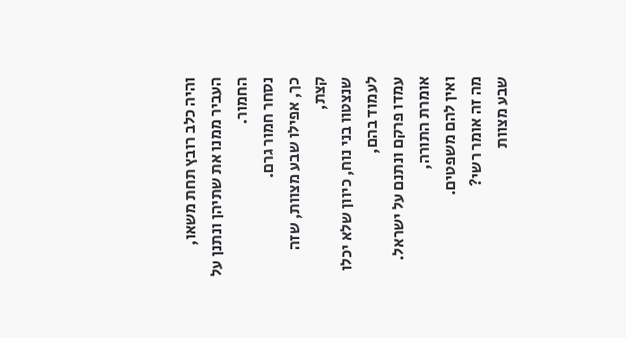והיה כלב רובץ תחת משאו,
העביר ממנו את שתיהן ונתנן על החמור.
נסחר חמור גרם.
כך, אפילו שבע מצוות, שזה קצת,
שנצטוו בני נוח, כיוון שלא יכלו לעמוד בהם,
עמדו פרקם ונתנם על ישראל.
אומרת התורה,
ואין להם משפטים.
מה זה אומר רשי?
שבע מצוות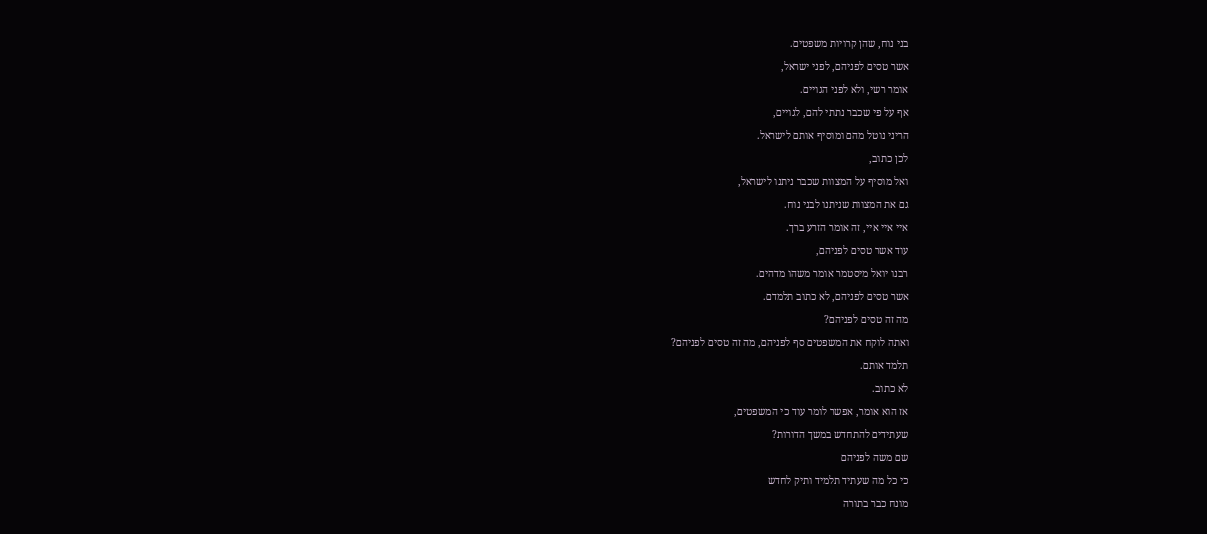בני נוח, שהן קרויות משפטים.
אשר טסים לפניהם, לפני ישראל,
אומר רשי, ולא לפני הגויים.
אף על פי שכבר נתתי להם, לגויים,
הריני נוטל מהם ומוסיף אותם לישראל.
לכן כתוב,
ואל מוסיף על המצוות שכבר ניתנו לישראל,
גם את המצוות שניתנו לבני נוח.
איי איי איי, זה אומר הזרע ברך.
עוד אשר טסים לפניהם,
רבנו יואל מיסטמר אומר משהו מדהים.
אשר טסים לפניהם, לא כתוב תלמדם.
מה זה טסים לפניהם?
ואתה לוקח את המשפטים סף לפניהם, מה זה טסים לפניהם?
תלמד אותם.
לא כתוב.
אז הוא אומר, אפשר לומר עוד כי המשפטים,
שעתידים להתחדש במשך הדורות?
שם משה לפניהם
כי כל מה שעתיד תלמיד ותיק לחדש
מונח כבר בתורה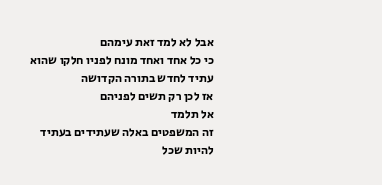אבל לא למד זאת עימהם
כי כל אחד ואחד מונח לפניו חלקו שהוא עתיד לחדש בתורה הקדושה
אז לכן רק תשים לפניהם
אל תלמד
זה המשפטים באלה שעתידים בעתיד להיות שכל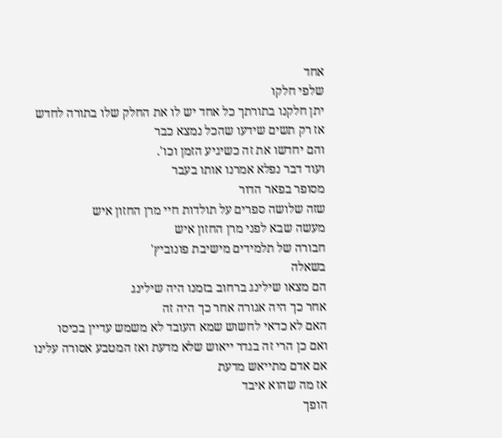אחד
שלפי חלקו
יתן חלקנו בתורתך כל אחד יש לו את החלק שלו בתורה לחדש
אז רק תשים שידעו שהכל נמצא כבר
והם יחדשו את זה כשיגיע הזמן וכו'.
ועוד דבר נפלא אמרנו אותו בעבר
מסופר בפאר הדור
שזה שלושה ספרים על תולדות חיי מרן החזון איש
מעשה שבא לפני מרן החזון איש
חבורה של תלמידים מישיבת פונוביץ'
בשאלה
הם מצאו שילינג ברחוב בזמנו היה שילינג
אחר כך היה אגורה אחר כך היה זה
האם לא כדאי לחשוש שמא העובד לא משמש עדיין בכיסו
ואם כן הרי זה בגדר ייאוש שלא מדעת ואז המטבע אסורה עלינו
אם אדם מתייאש מדעת
אז מה שהוא איבד
הופך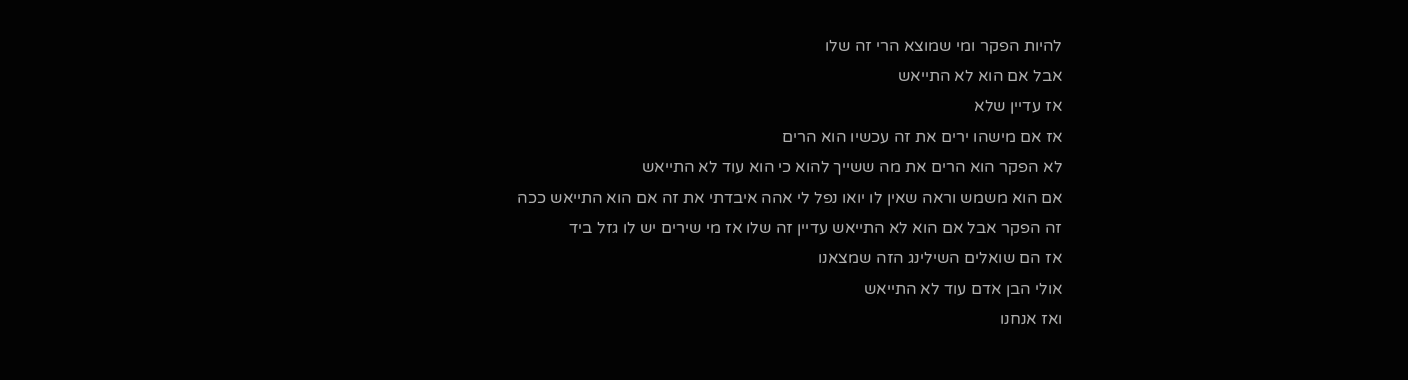להיות הפקר ומי שמוצא הרי זה שלו
אבל אם הוא לא התייאש
אז עדיין שלא
אז אם מישהו ירים את זה עכשיו הוא הרים
לא הפקר הוא הרים את מה ששייך להוא כי הוא עוד לא התייאש
אם הוא משמש וראה שאין לו יואו נפל לי אהה איבדתי את זה אם הוא התייאש ככה
זה הפקר אבל אם הוא לא התייאש עדיין זה שלו אז מי שירים יש לו גזל ביד
אז הם שואלים השילינג הזה שמצאנו
אולי הבן אדם עוד לא התייאש
ואז אנחנו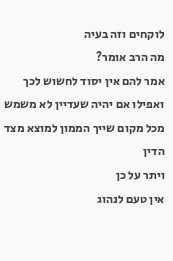לוקחים וזה בעיה
מה הרב אומר?
אמר להם אין יסוד לחשוש לכך
ואפילו אם יהיה שעדיין לא משמש
מכל מקום שייך הממון למוצא מצד הדין
ויתר על כן
אין טעם לנהוג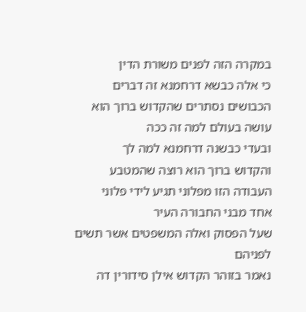במקרה הזה לפנים משורת הדין
כי אלה כבשא דרחמנא זה דברים הכבושים נסתרים שהקדוש ברוך הוא עושה בעולם למה זה ככה
ובעדי כבשנה דרחמנא למה לך
והקדוש ברוך הוא רוצה שהמטבע העבודה הזו מפלוני תגיע לידי פלוני
אחד מבני החבורה העיר
שעל הפסוק ואלה המשפטים אשר תשים לפניהם
נאמר בזוהר הקדוש אילן סידורין דה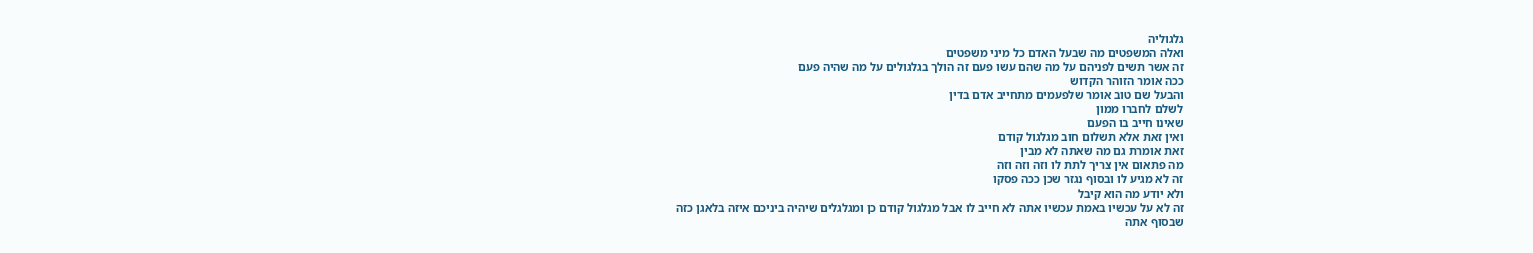גלגוליה
ואלה המשפטים מה שבעל האדם כל מיני משפטים
זה אשר תשים לפניהם על מה שהם עשו פעם זה הולך בגלגולים על מה שהיה פעם
ככה אומר הזוהר הקדוש
והבעל שם טוב אומר שלפעמים מתחייב אדם בדין
לשלם לחברו ממון
שאינו חייב בו הפעם
ואין זאת אלא תשלום חוב מגלגול קודם
זאת אומרת גם מה שאתה לא מבין
מה פתאום אין צריך לתת לו וזה וזה וזה
זה לא מגיע לו ובסוף נגזר שכן ככה פסקו
ולא יודע מה הוא קיבל
זה לא על עכשיו באמת עכשיו אתה לא חייב לו אבל מגלגול קודם כן ומגלגלים שיהיה ביניכם איזה בלאגן כזה
שבסוף אתה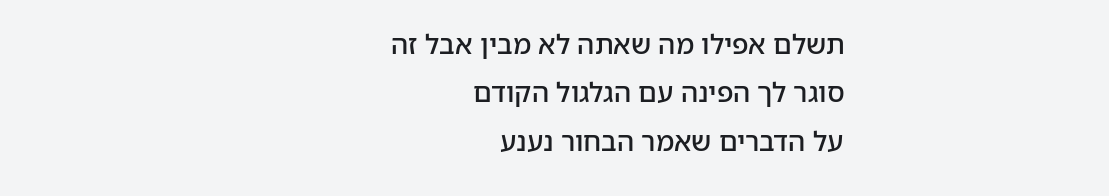תשלם אפילו מה שאתה לא מבין אבל זה סוגר לך הפינה עם הגלגול הקודם
על הדברים שאמר הבחור נענע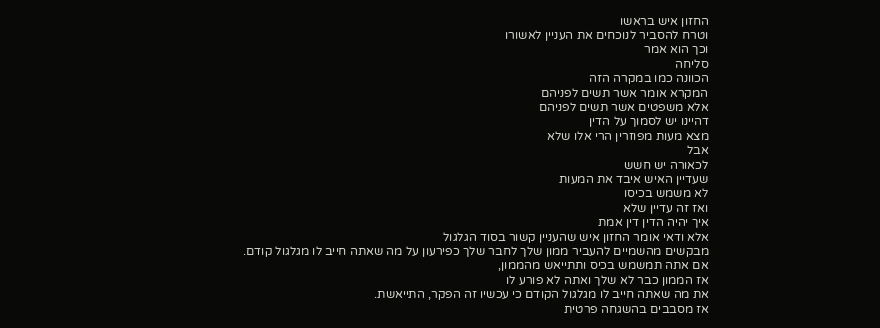החזון איש בראשו
וטרח להסביר לנוכחים את העניין לאשורו
וכך הוא אמר
סליחה
הכוונה כמו במקרה הזה
המקרא אומר אשר תשים לפניהם
אלא משפטים אשר תשים לפניהם
דהיינו יש לסמוך על הדין
מצא מעות מפוזרין הרי אלו שלא
אבל
לכאורה יש חשש
שעדיין האיש איבד את המעות
לא משמש בכיסו
ואז זה עדיין שלא
איך יהיה הדין דין אמת
אלא ודאי אומר החזון איש שהעניין קשור בסוד הגלגול
מבקשים מהשמיים להעביר ממון שלך לחבר שלך כפירעון על מה שאתה חייב לו מגלגול קודם.
אם אתה תמשמש בכיס ותתייאש מהממון,
אז הממון כבר לא שלך ואתה לא פורע לו
את מה שאתה חייב לו מגלגול הקודם כי עכשיו זה הפקר, התייאשת.
אז מסבבים בהשגחה פרטית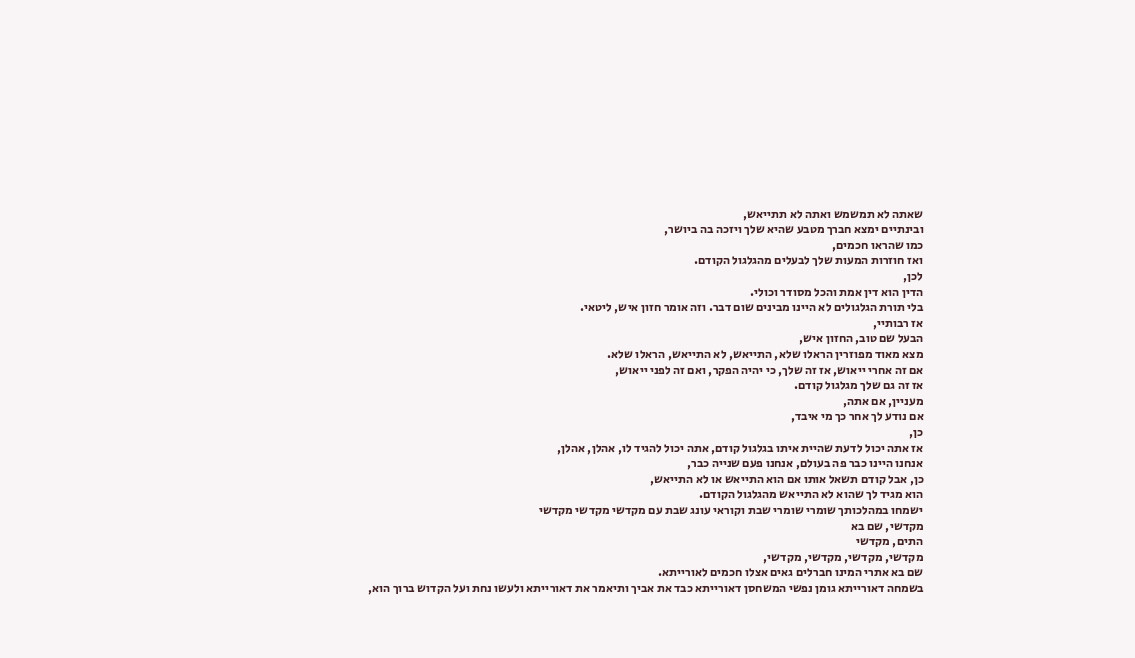שאתה לא תמשמש ואתה לא תתייאש,
ובינתיים ימצא חברך מטבע שהיא שלך ויזכה בה ביושר,
כמו שהראו חכמים,
ואז חוזרות המעות שלך לבעלים מהגלגול הקודם.
לכן,
הדין הוא דין אמת והכל מסודר וכולי.
בלי תורת הגלגולים לא היינו מבינים שום דבר. וזה אומר חזון איש, ליטאי.
אז רבותיי,
הבעל שם טוב, החזון איש,
מצא מאוד מפוזרין הראלו שלא, התייאש, לא התייאש, הראלו שלא.
אם זה אחרי ייאוש, אז זה שלך, כי יהיה הפקר, ואם זה לפני ייאוש,
אז זה גם שלך מגלגול קודם.
מעניין, אם אתה,
אם נודע לך אחר כך מי איבד,
כן,
אז אתה יכול לדעת שהיית איתו בגלגול קודם, אתה יכול להגיד לו, אהלן, אהלן,
אנחנו היינו כבר פה בעולם, אנחנו פעם שנייה כבר,
כן, אבל קודם תשאל אותו אם הוא התייאש או לא התייאש,
הוא מגיד לך שהוא לא התייאש מהגלגול הקודם.
ישמחו במהלכותך שומרי שומרי שבת וקוראי עונג שבת עם מקדשי מקדשי מקדשי
מקדשי, שם בא
התים, מקדשי
מקדשי, מקדשי, מקדשי, מקדשי,
שם בא אתרי המינו חברלים גאים אצלו חכמים לאורייתא.
בשמחה דאורייתא גומן נפשי המשחסן דאורייתא כבד את אביך ותיאמר את דאורייתא ולעשו נחת ועל הקדוש ברוך הוא,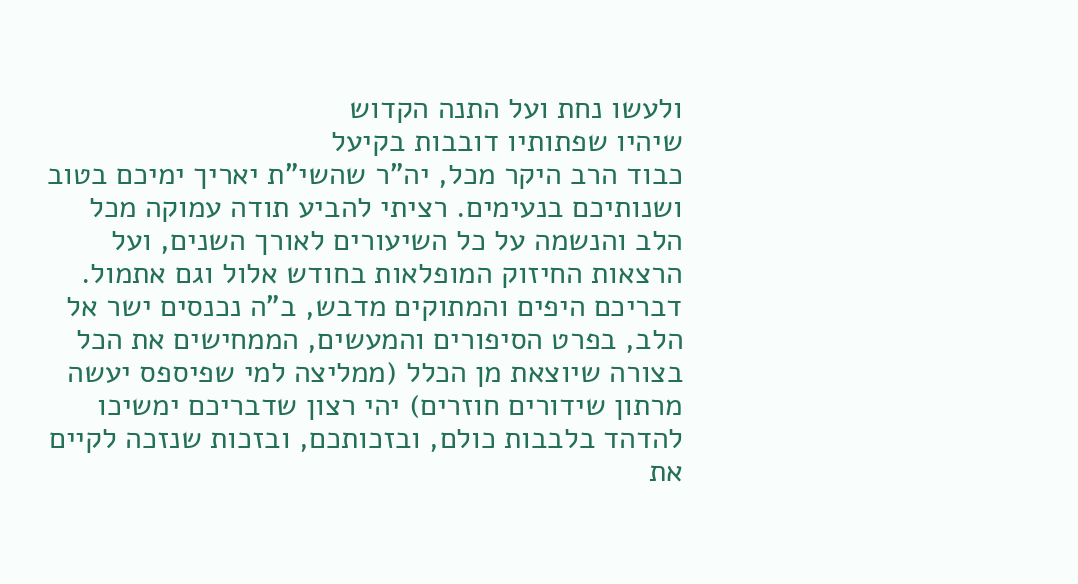ולעשו נחת ועל התנה הקדוש
שיהיו שפתותיו דובבות בקיעל
כבוד הרב היקר מכל, יה"ר שהשי"ת יאריך ימיכם בטוב ושנותיכם בנעימים. רציתי להביע תודה עמוקה מכל הלב והנשמה על כל השיעורים לאורך השנים, ועל הרצאות החיזוק המופלאות בחודש אלול וגם אתמול. דבריכם היפים והמתוקים מדבש, ב"ה נכנסים ישר אל הלב, בפרט הסיפורים והמעשים, הממחישים את הכל בצורה שיוצאת מן הכלל (ממליצה למי שפיספס יעשה מרתון שידורים חוזרים) יהי רצון שדבריכם ימשיכו להדהד בלבבות כולם, ובזכותכם, ובזכות שנזכה לקיים את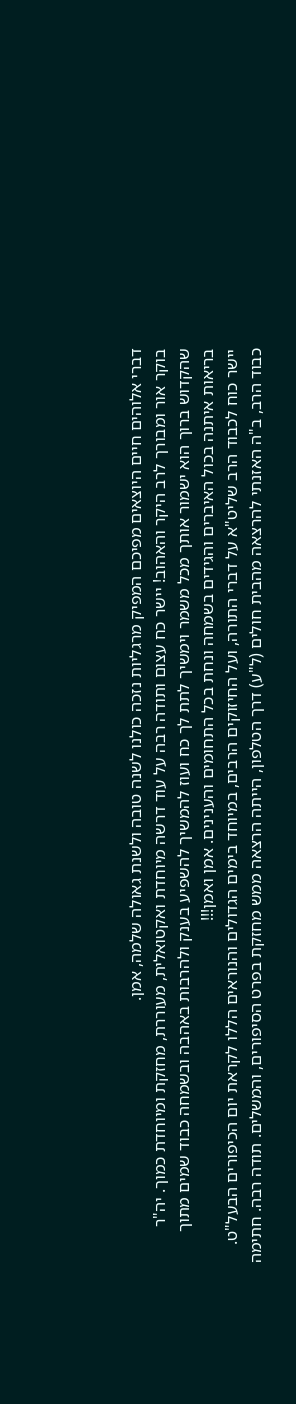דברי אלוהים חיים היוצאים מפיכם המפיק מרגליות נזכה כולנו לשנה טובה ולשנת גאולה שלמה, אמן.
בוקר אור ומבורך לרב היקר והאהוב! יישר כח עצום ותודה רבה על עוד דרשה מיוחדת ואקטואלית, מעוררת, מחזקת ומיוחדת כמוך. יה"ר שהקדוש ברוך הוא ישמור אותך מכל משמר וימשיך לתת לך כח ועוז להמשיך להשפיע בענק ולהרבות באהבה ובשמחה כבוד שמים מתוך בריאות איתנה בכול האיברים והגידים בשמחה ונחת בכל התחומים והענינים. אמן ואמן!!!
יישר כוח לכבוד הרב שליט"א על דברי התורה, ועל החיזוקים הרבים, במיוחד בימים הגדולים והנוראים הללו לקראת יום הכיפורים הבעל"ט.
כבוד הרב, ב"ה האזנתי להרצאה מהבית חולים (ל"ע) דרך הטלפון, הייתה הרצאה ממש מחזקת בפרט הסיפורים, והמשלים. תודה רבה. חתימה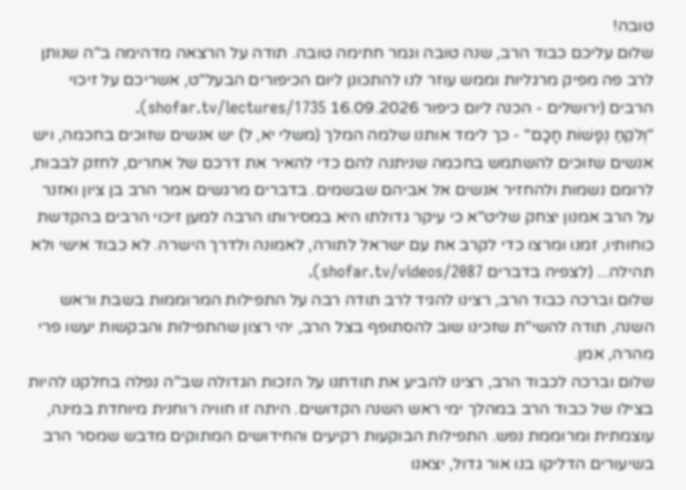טובה!
שלום עליכם כבוד הרב, שנה טובה וגמר חתימה טובה. תודה על הרצאה מדהימה ב"ה שנותן לרב פה מפיק מרגליות וממש עוזר לנו להתכונן ליום הכיפורים הבעל"ט, אשריכם על זיכוי הרבים (ירושלים - הכנה ליום כיפור 16.09.2026 shofar.tv/lectures/1735).
"וְלֹקֵחַ נְפָשׁוֹת חָכָם" - כך לימד אותנו שלמה המלך (משלי יא, ל) יש אנשים שזוכים בחכמה, ויש אנשים שזוכים להשתמש בחכמה שניתנה להם כדי להאיר את דרכם של אחרים, לחזק לבבות, לרומם נשמות ולהחזיר אנשים אל אביהם שבשמים. בדברים מרגשים אמר הרב בן ציון ואזנר על הרב אמנון יצחק שליט"א כי עיקר גדולתו היא במסירותו הרבה למען זיכוי הרבים בהקדשת כוחותיו, זמנו ומרצו כדי לקרב את עם ישראל לתורה, לאמונה ולדרך הישרה. לא כבוד אישי ולא תהילה... (לצפיה בדברים shofar.tv/videos/2087).
שלום וברכה כבוד הרב, רצינו להגיד לרב תודה רבה על התפילות המרוממות בשבת וראש השנה, תודה להשי"ת שזכינו שוב להסתופף בצל הרב, יהי רצון שהתפילות והבקשות יעשו פרי מהרה, אמן.
שלום וברכה לכבוד הרב, רצינו להביע את תודתנו על הזכות הגדולה שב"ה נפלה בחלקנו להיות בצילו של כבוד הרב במהלך ימי ראש השנה הקדושים. היתה זו חוויה רוחנית מיוחדת במינה, עוצמתית ומרוממת נפש. התפילות הבוקעות רקיעים והחידושים המתוקים מדבש שמסר הרב בשיעורים הדליקו בנו אור גדול, יצאנו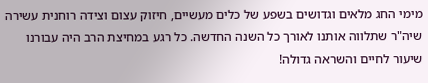מימי החג מלאים וגדושים בשפע של כלים מעשיים, חיזוק עצום וצידה רוחנית עשירה שיה"ר שתלווה אותנו לאורך כל השנה החדשה. כל רגע במחיצת הרב היה עבורנו שיעור לחיים והשראה גדולה!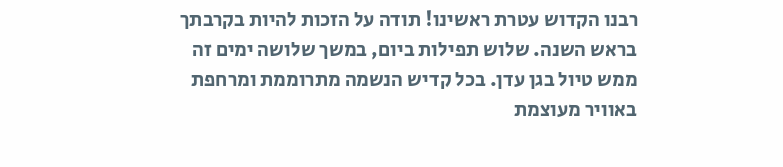רבנו הקדוש עטרת ראשינו! תודה על הזכות להיות בקרבתך בראש השנה. שלוש תפילות ביום, במשך שלושה ימים זה ממש טיול בגן עדן. בכל קדיש הנשמה מתרוממת ומרחפת באוויר מעוצמת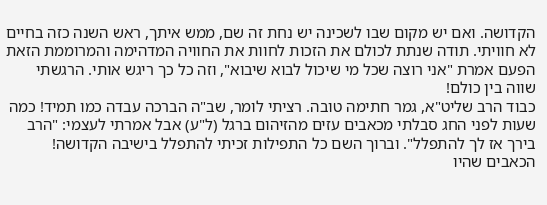הקדושה. ואם יש מקום שבו לשכינה יש נחת זה שם, ממש איתך, ראש השנה כזה בחיים לא חוויתי. תודה שנתת לכולם את הזכות לחוות את החוויה המדהימה והמרוממת הזאת הפעם אמרת "אני רוצה שכל מי שיכול לבוא שיבוא", וזה כל כך ריגש אותי. הרגשתי שווה בין כולם!
כבוד הרב שליט"א, גמר חתימה טובה. רציתי לומר, שב"ה הברכה עבדה כמו תמיד! כמה שעות לפני החג סבלתי מכאבים עזים מהזיהום ברגל (ל"ע) אבל אמרתי לעצמי: "הרב בירך אז לך להתפלל". וברוך השם כל התפילות זכיתי להתפלל בישיבה הקדושה! הכאבים שהיו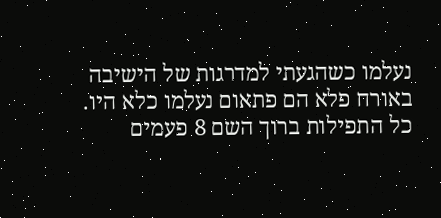נעלמו כשהגעתי למדרגות של הישיבה באורח פלא הם פתאום נעלמו כלא היו. כל התפילות ברוך השם 8 פעמים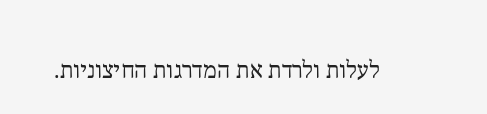לעלות ולרדת את המדרגות החיצוניות.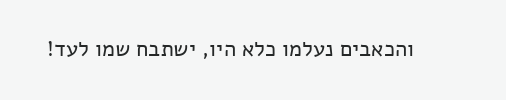והכאבים נעלמו כלא היו, ישתבח שמו לעד!